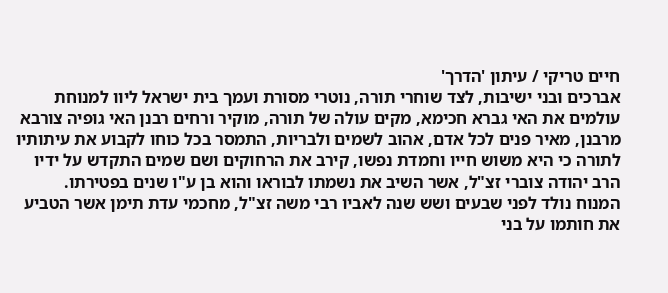חיים טריקי / עיתון 'הדרך'
אברכים ובני ישיבות, לצד שוחרי תורה, נוטרי מסורת ועמך בית ישראל ליוו למנוחת עולמים את האי גברא חכימא, מקים עולה של תורה, מוקיר ורחים רבנן האי גופיה צורבא מרבנן, מאיר פנים לכל אדם, אהוב לשמים ולבריות, התמסר בכל כוחו לקבוע את עיתותיו לתורה כי היא משוש חייו וחמדת נפשו, קירב את הרחוקים ושם שמים התקדש על ידיו הרב יהודה צוברי זצ"ל, אשר השיב את נשמתו לבוראו והוא בן ע"ו שנים בפטירתו.
המנוח נולד לפני שבעים ושש שנה לאביו רבי משה זצ"ל, מחכמי עדת תימן אשר הטביע את חותמו על בני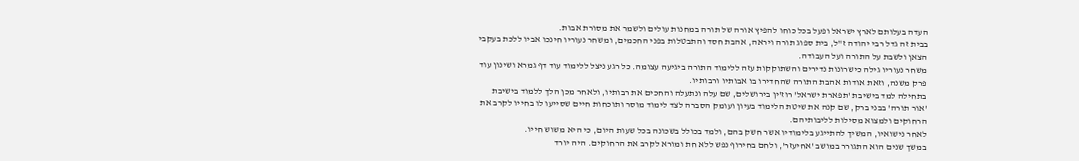העדה בעלותם לארץ ישראל ופעל בכל כוחו להפיץ אורה של תורה במחנות עולים ולשמר את מסורת אבות.
בבית זה גדל רבי יהודה ז"ל, בית ספוג תורה ויראה, אהבת חסד והתבטלות בפני החכמים, ומשחר נעוריו חינכו אביו ללכת בעקבי הצאן ולשבת על התורה ועל העבודה.
משחר נעוריו גילה כישרונות נדירים והשתוקקות עזה ללימוד התורה ביגיעה עצומה. כל רגע ניצל ללימוד עוד דף גמרא ושינון עוד פרק משנה, וזאת אודות אהבת התורה שהחדירו בו אבותיו ורבותיו.
בתחילה למד בישיבת 'תפארת ישראל' רוז'ין בירושלים, שם עלה ונתעלה והחכים את רבותיו, ולאחר מכן הלך ללמוד בישיבת 'אור תורה' בבני ברק, שם קנה את שיטת הלימוד בעיון ועומק הסברה לצד לימוד מוסר ותוכחות חיים שסייעו לו בחייו לקרב את הרחוקים ולמצוא מסילות לליבותיהם.
לאחר נישואיו, המשיך להתייגע בלימודיו אשר חשק בהם, ולמד בכולל בשכונה בכל שעות היום, כי היא משוש חייו.
במשך שנים הוא התגורר במושב 'אחיעזר', ולחם בחירוף נפש ללא חת ומורא לקרב את הרחוקים. היה יורד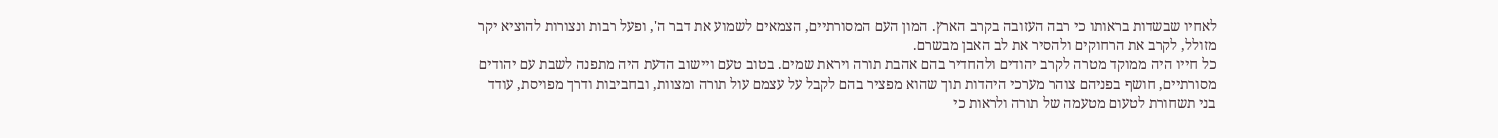לאחיו שבשדות בראותו כי רבה העזובה בקרב הארץ. המון העם המסורתיים, הצמאים לשמוע את דבר ה', ופעל רבות ונצורות להוציא יקר מזולל, לקרב את הרחוקים ולהסיר את לב האבן מבשרם.
כל חייו היה ממוקד מטרה לקרב יהודים ולהחדיר בהם אהבת תורה ויראת שמים. בטוב טעם ויישוב הדעת היה מתפנה לשבת עם יהודים מסורתיים, חושף בפניהם צוהר מערכי היהדות תוך שהוא מפציר בהם לקבל על עצמם עול תורה ומצוות, ובחביבות ודרך מפויסת, עודד בני תשחורת לטעום מטעמה של תורה ולראות כי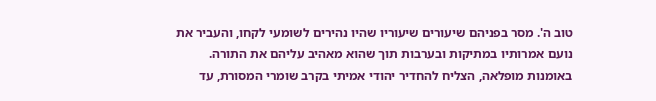טוב ה'. מסר בפניהם שיעורים שיעוריו שהיו נהירים לשומעי לקחו, והעביר את נועם אמרותיו במתיקות ובערבות תוך שהוא מאהיב עליהם את התורה.
באומנות מופלאה, הצליח להחדיר יהודי אמיתי בקרב שומרי המסורת, עד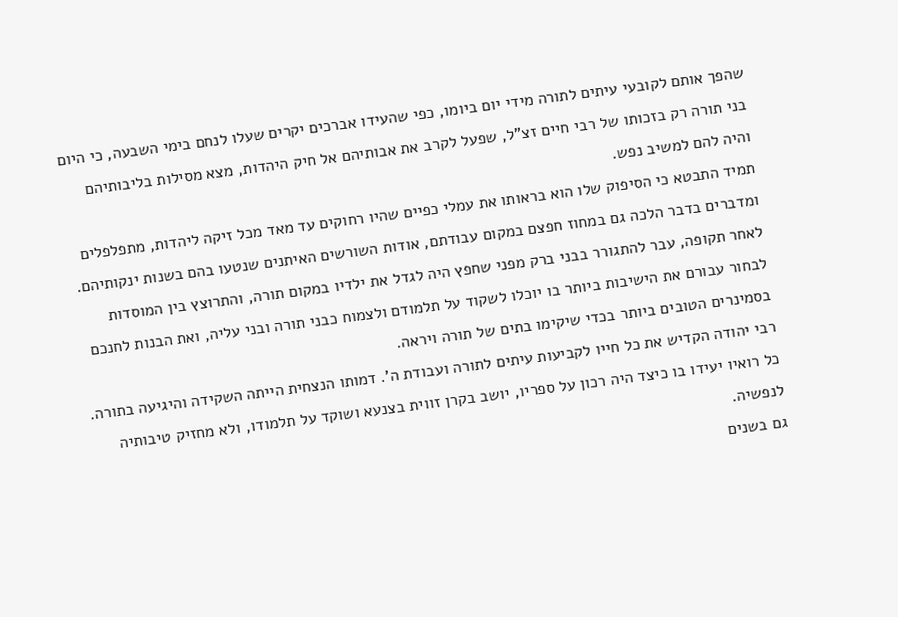שהפך אותם לקובעי עיתים לתורה מידי יום ביומו, כפי שהעידו אברכים יקרים שעלו לנחם בימי השבעה, כי היום בני תורה רק בזכותו של רבי חיים זצ"ל, שפעל לקרב את אבותיהם אל חיק היהדות, מצא מסילות בליבותיהם והיה להם למשיב נפש.
תמיד התבטא כי הסיפוק שלו הוא בראותו את עמלי כפיים שהיו רחוקים עד מאד מכל זיקה ליהדות, מתפלפלים ומדברים בדבר הלכה גם במחוז חפצם במקום עבודתם, אודות השורשים האיתנים שנטעו בהם בשנות ינקותיהם.
לאחר תקופה, עבר להתגורר בבני ברק מפני שחפץ היה לגדל את ילדיו במקום תורה, והתרוצץ בין המוסדות לבחור עבורם את הישיבות ביותר בו יוכלו לשקוד על תלמודם ולצמוח כבני תורה ובני עליה, ואת הבנות לחנכם בסמינרים הטובים ביותר בכדי שיקימו בתים של תורה ויראה.
רבי יהודה הקדיש את כל חייו לקביעות עיתים לתורה ועבודת ה'. דמותו הנצחית הייתה השקידה והיגיעה בתורה. כל רואיו יעידו בו כיצד היה רכון על ספריו, יושב בקרן זווית בצנעא ושוקד על תלמודו, ולא מחזיק טיבותיה לנפשיה.
גם בשנים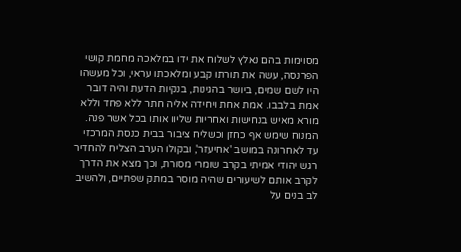מסוימות בהם נאלץ לשלוח את ידו במלאכה מחמת קושי הפרנסה, עשה את תורתו קבע ומלאכתו עראי, וכל מעשהו היו לשם שמים, ביושר בהגינות, בנקיות הדעת והיה דובר אמת בלבבו. אמת אחת ויחידה אליה חתר ללא פחד וללא מורא מאיש בנחישות ואחריות שליוו אותו בכל אשר פנה.
המנוח שימש אף כחזן וכשליח ציבור בבית כנסת המרכזי עד לאחרונה במושב 'אחיעזר', ובקולו הערב הצליח להחדיר רגש יהודי אמיתי בקרב שומרי מסורת, וכך מצא את הדרך לקרב אותם לשיעורים שהיה מוסר במתק שפתיים, ולהשיב לב בנים על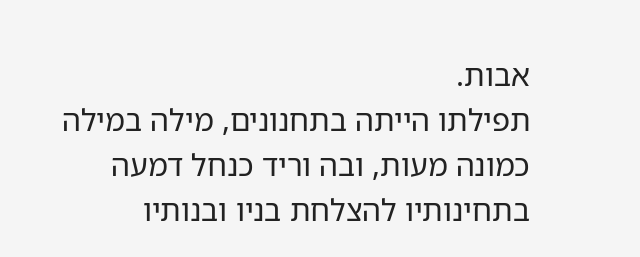אבות.
תפילתו הייתה בתחנונים, מילה במילה כמונה מעות, ובה וריד כנחל דמעה בתחינותיו להצלחת בניו ובנותיו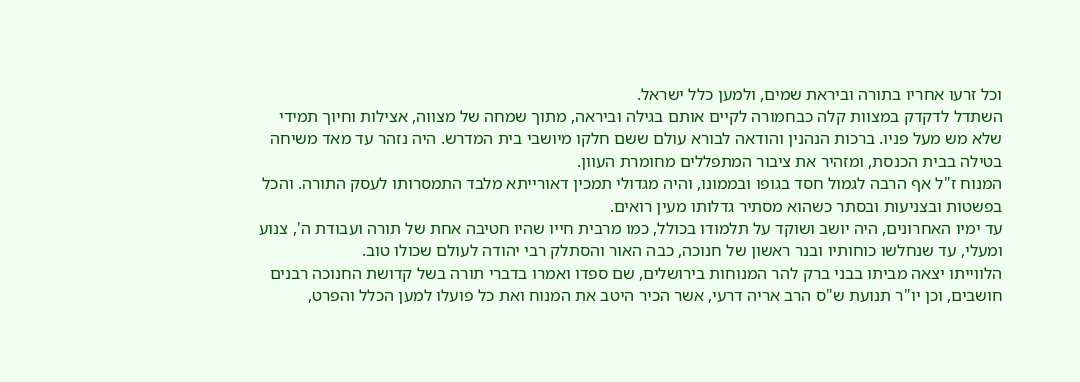וכל זרעו אחריו בתורה וביראת שמים, ולמען כלל ישראל.
השתדל לדקדק במצוות קלה כבחמורה לקיים אותם בגילה וביראה, מתוך שמחה של מצווה, אצילות וחיוך תמידי שלא מש מעל פניו. ברכות הנהנין והודאה לבורא עולם ששם חלקו מיושבי בית המדרש. היה נזהר עד מאד משיחה בטילה בבית הכנסת, ומזהיר את ציבור המתפללים מחומרת העוון.
המנוח ז"ל אף הרבה לגמול חסד בגופו ובממונו, והיה מגדולי תמכין דאורייתא מלבד התמסרותו לעסק התורה. והכל בפשטות ובצניעות ובסתר כשהוא מסתיר גדלותו מעין רואים.
עד ימיו האחרונים, היה יושב ושוקד על תלמודו בכולל, כמו מרבית חייו שהיו חטיבה אחת של תורה ועבודת ה', צנוע ומעלי, עד שנחלשו כוחותיו ובנר ראשון של חנוכה, כבה האור והסתלק רבי יהודה לעולם שכולו טוב.
הלווייתו יצאה מביתו בבני ברק להר המנוחות בירושלים, שם ספדו ואמרו בדברי תורה בשל קדושת החנוכה רבנים חושבים, וכן יו"ר תנועת ש"ס הרב אריה דרעי, אשר הכיר היטב את המנוח ואת כל פועלו למען הכלל והפרט,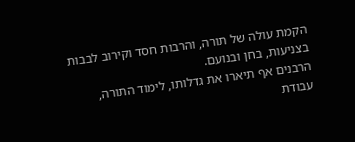הקמת עולה של תורה, והרבות חסד וקירוב לבבות בצניעות, בחן ובנועם.
הרבנים אף תיארו את גדלותו, לימוד התורה, עבודת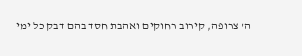ה' צרופה, קירוב רחוקים ואהבת חסד בהם דבק כל ימי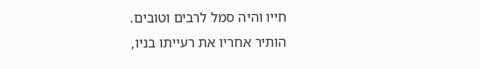חייו והיה סמל לרבים וטובים.
הותיר אחריו את רעייתו בניו,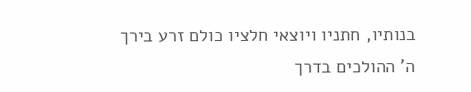בנותיו, חתניו ויוצאי חלציו כולם זרע בירך ה' ההולכים בדרך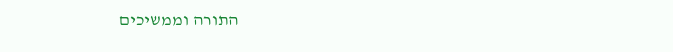התורה וממשיכים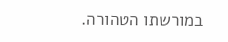במורשתו הטהורה.